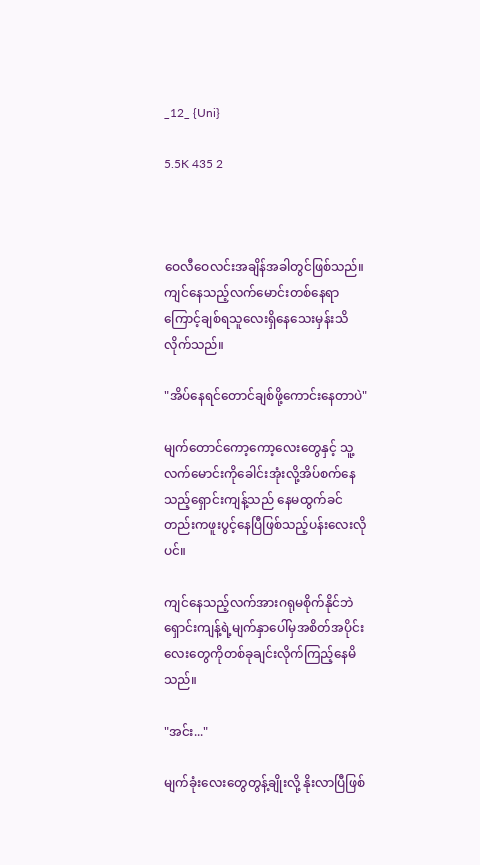_12_ {Uni}

5.5K 435 2



ဝေလီဝေလင်းအချိန်အခါတွင်ဖြစ်သည်။ ကျင်နေသည့်လက်မောင်းတစ်နေရာကြောင့်ချစ်ရသူလေးရှိနေသေးမှန်းသိလိုက်သည်။

"အိပ်နေရင်တောင်ချစ်ဖို့ကောင်းနေတာပဲ"

မျက်တောင်ကော့ကော့လေးတွေနှင့် သူ့လက်မောင်းကိုခေါင်းအုံးလို့အိပ်စက်နေသည့်ရှောင်းကျန့်သည် နေမထွက်ခင်တည်းကဖူးပွင့်နေပြီဖြစ်သည့်ပန်းလေးလိုပင်။

ကျင်နေသည့်လက်အားဂရုမစိုက်နိုင်ဘဲ ရှောင်းကျန့်ရဲ့မျက်နှာပေါ်မှအစိတ်အပိုင်းလေးတွေကိုတစ်ခုချင်းလိုက်ကြည့်နေမိသည်။

"အင်း..."

မျက်ခုံးလေးတွေတွန့်ချိုးလို့ နိုးလာပြီဖြစ်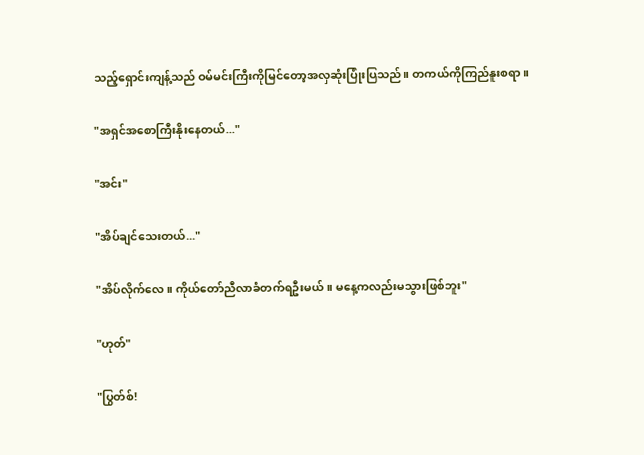သည့်ရှောင်းကျန့်သည် ဝမ်မင်းကြီးကိုမြင်တော့အလှဆုံးပြုံးပြသည်။ တကယ်ကိုကြည်နူးစရာ။

"အရှင်အစောကြီးနိုးနေတယ်..."

"အင်း"

"အိပ်ချင်သေးတယ်..."

"အိပ်လိုက်လေ။ ကိုယ်တော်ညီလာခံတက်ရဦးမယ်။ မနေ့ကလည်းမသွားဖြစ်ဘူး"

"ဟုတ်"

"ပြွတ်စ်!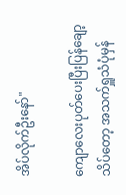အိပ်လိုက်ဦးနော်"

ကျောလေးပုတ်ပေးပြီးပြန်ချော့သိပ်တော့ အသက်ရှူသံပုံမှန်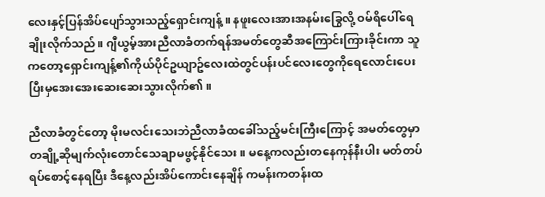လေးနှင့်ပြန်အိပ်ပျော်သွားသည့်ရှောင်းကျန့်။ နဖူးလေးအားအနမ်းခြွေလို့ ဝမ်ရိပေါ်ရေချိုးလိုက်သည်။ ဂျီယွမ့်အားညီလာခံတက်ရန်အမတ်တွေဆီအကြောင်းကြားခိုင်းကာ သူကတော့ရှောင်းကျန့်၏ကိုယ်ပိုင်ဥယျာဥ်လေးထဲတွင်ပန်းပင်လေးတွေကိုရေလောင်းပေးပြီးမှအေးအေးဆေးဆေးသွားလိုက်၏။

ညီလာခံတွင်တော့ မိုးမလင်းသေးဘဲညီလာခံထခေါ်သည့်မင်းကြီးကြောင့် အမတ်တွေမှာတချို့ဆိုမျက်လုံးတောင်သေချာမဖွင့်နိုင်သေး။ မနေ့ကလည်းတနေကုန်နီးပါး မတ်တပ်ရပ်စောင့်နေရပြီး ဒီနေ့လည်းအိပ်ကောင်းနေချိန် ကမန်းကတန်းထ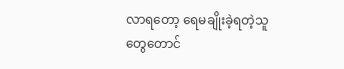လာရတော့ ရေမချိုးခဲ့ရတဲ့သူတွေတောင်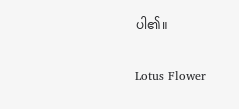ပါ၏။

Lotus Flower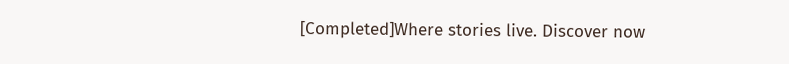[Completed]Where stories live. Discover now